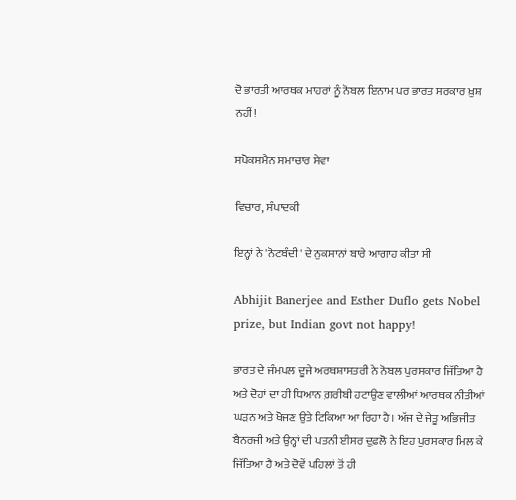ਦੋ ਭਾਰਤੀ ਆਰਥਕ ਮਾਹਰਾਂ ਨੂੰ ਨੋਬਲ ਇਨਾਮ ਪਰ ਭਾਰਤ ਸਰਕਾਰ ਖ਼ੁਸ਼ ਨਹੀਂ!

ਸਪੋਕਸਮੈਨ ਸਮਾਚਾਰ ਸੇਵਾ

ਵਿਚਾਰ, ਸੰਪਾਦਕੀ

ਇਨ੍ਹਾਂ ਨੇ 'ਨੋਟਬੰਦੀ' ਦੇ ਨੁਕਸਾਨਾਂ ਬਾਰੇ ਆਗਾਹ ਕੀਤਾ ਸੀ

Abhijit Banerjee and Esther Duflo gets Nobel prize, but Indian govt not happy!

ਭਾਰਤ ਦੇ ਜੰਮਪਲ ਦੂਜੇ ਅਰਥਸ਼ਾਸਤਰੀ ਨੇ ਨੋਬਲ ਪੁਰਸਕਾਰ ਜਿੱਤਿਆ ਹੈ ਅਤੇ ਦੋਹਾਂ ਦਾ ਹੀ ਧਿਆਨ ਗ਼ਰੀਬੀ ਹਟਾਉਣ ਵਾਲੀਆਂ ਆਰਥਕ ਨੀਤੀਆਂ ਘੜਨ ਅਤੇ ਖੋਜਣ ਉਤੇ ਟਿਕਿਆ ਆ ਰਿਹਾ ਹੈ। ਅੱਜ ਦੇ ਜੇਤੂ ਅਭਿਜੀਤ ਬੈਨਰਜੀ ਅਤੇ ਉਨ੍ਹਾਂ ਦੀ ਪਤਨੀ ਈਸਰ ਦੁਫ਼ਲੋ ਨੇ ਇਹ ਪੁਰਸਕਾਰ ਮਿਲ ਕੇ ਜਿੱਤਿਆ ਹੈ ਅਤੇ ਦੋਵੇਂ ਪਹਿਲਾਂ ਤੋਂ ਹੀ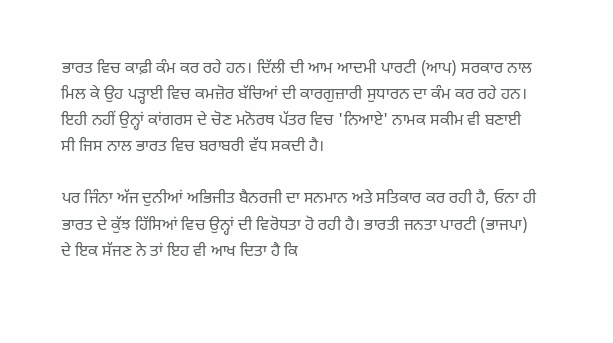ਭਾਰਤ ਵਿਚ ਕਾਫ਼ੀ ਕੰਮ ਕਰ ਰਹੇ ਹਨ। ਦਿੱਲੀ ਦੀ ਆਮ ਆਦਮੀ ਪਾਰਟੀ (ਆਪ) ਸਰਕਾਰ ਨਾਲ ਮਿਲ ਕੇ ਉਹ ਪੜ੍ਹਾਈ ਵਿਚ ਕਮਜ਼ੋਰ ਬੱਚਿਆਂ ਦੀ ਕਾਰਗੁਜ਼ਾਰੀ ਸੁਧਾਰਨ ਦਾ ਕੰਮ ਕਰ ਰਹੇ ਹਨ। ਇਹੀ ਨਹੀਂ ਉਨ੍ਹਾਂ ਕਾਂਗਰਸ ਦੇ ਚੋਣ ਮਨੋਰਥ ਪੱਤਰ ਵਿਚ 'ਨਿਆਏ' ਨਾਮਕ ਸਕੀਮ ਵੀ ਬਣਾਈ ਸੀ ਜਿਸ ਨਾਲ ਭਾਰਤ ਵਿਚ ਬਰਾਬਰੀ ਵੱਧ ਸਕਦੀ ਹੈ।

ਪਰ ਜਿੰਨਾ ਅੱਜ ਦੁਨੀਆਂ ਅਭਿਜੀਤ ਬੈਨਰਜੀ ਦਾ ਸਨਮਾਨ ਅਤੇ ਸਤਿਕਾਰ ਕਰ ਰਹੀ ਹੈ, ਓਨਾ ਹੀ ਭਾਰਤ ਦੇ ਕੁੱਝ ਹਿੱਸਿਆਂ ਵਿਚ ਉਨ੍ਹਾਂ ਦੀ ਵਿਰੋਧਤਾ ਹੋ ਰਹੀ ਹੈ। ਭਾਰਤੀ ਜਨਤਾ ਪਾਰਟੀ (ਭਾਜਪਾ) ਦੇ ਇਕ ਸੱਜਣ ਨੇ ਤਾਂ ਇਹ ਵੀ ਆਖ ਦਿਤਾ ਹੈ ਕਿ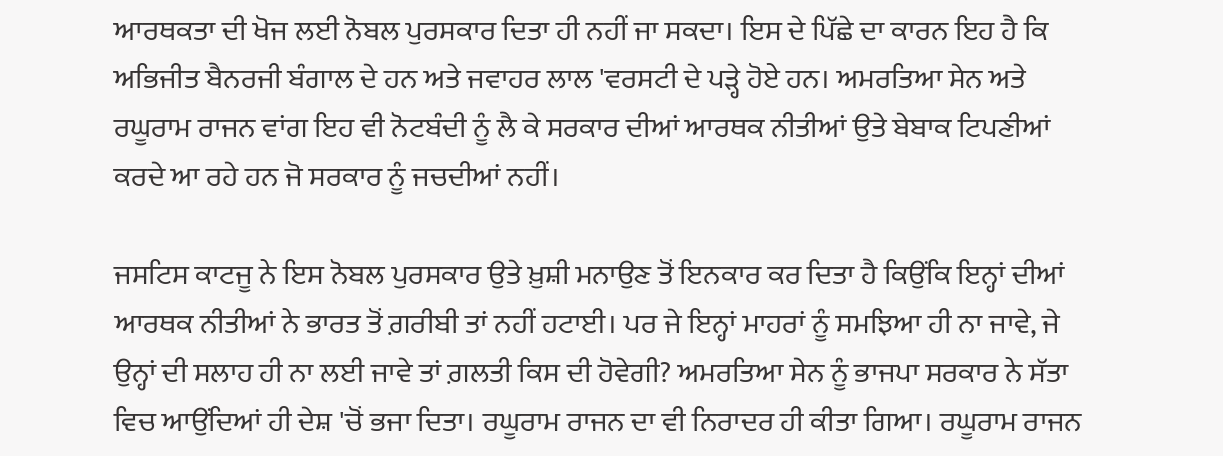ਆਰਥਕਤਾ ਦੀ ਖੋਜ ਲਈ ਨੋਬਲ ਪੁਰਸਕਾਰ ਦਿਤਾ ਹੀ ਨਹੀਂ ਜਾ ਸਕਦਾ। ਇਸ ਦੇ ਪਿੱਛੇ ਦਾ ਕਾਰਨ ਇਹ ਹੈ ਕਿ ਅਭਿਜੀਤ ਬੈਨਰਜੀ ਬੰਗਾਲ ਦੇ ਹਨ ਅਤੇ ਜਵਾਹਰ ਲਾਲ 'ਵਰਸਟੀ ਦੇ ਪੜ੍ਹੇ ਹੋਏ ਹਨ। ਅਮਰਤਿਆ ਸੇਨ ਅਤੇ ਰਘੂਰਾਮ ਰਾਜਨ ਵਾਂਗ ਇਹ ਵੀ ਨੋਟਬੰਦੀ ਨੂੰ ਲੈ ਕੇ ਸਰਕਾਰ ਦੀਆਂ ਆਰਥਕ ਨੀਤੀਆਂ ਉਤੇ ਬੇਬਾਕ ਟਿਪਣੀਆਂ ਕਰਦੇ ਆ ਰਹੇ ਹਨ ਜੋ ਸਰਕਾਰ ਨੂੰ ਜਚਦੀਆਂ ਨਹੀਂ।

ਜਸਟਿਸ ਕਾਟਜੂ ਨੇ ਇਸ ਨੋਬਲ ਪੁਰਸਕਾਰ ਉਤੇ ਖ਼ੁਸ਼ੀ ਮਨਾਉਣ ਤੋਂ ਇਨਕਾਰ ਕਰ ਦਿਤਾ ਹੈ ਕਿਉਂਕਿ ਇਨ੍ਹਾਂ ਦੀਆਂ ਆਰਥਕ ਨੀਤੀਆਂ ਨੇ ਭਾਰਤ ਤੋਂ ਗ਼ਰੀਬੀ ਤਾਂ ਨਹੀਂ ਹਟਾਈ। ਪਰ ਜੇ ਇਨ੍ਹਾਂ ਮਾਹਰਾਂ ਨੂੰ ਸਮਝਿਆ ਹੀ ਨਾ ਜਾਵੇ, ਜੇ ਉਨ੍ਹਾਂ ਦੀ ਸਲਾਹ ਹੀ ਨਾ ਲਈ ਜਾਵੇ ਤਾਂ ਗ਼ਲਤੀ ਕਿਸ ਦੀ ਹੋਵੇਗੀ? ਅਮਰਤਿਆ ਸੇਨ ਨੂੰ ਭਾਜਪਾ ਸਰਕਾਰ ਨੇ ਸੱਤਾ ਵਿਚ ਆਉਂਦਿਆਂ ਹੀ ਦੇਸ਼ 'ਚੋਂ ਭਜਾ ਦਿਤਾ। ਰਘੂਰਾਮ ਰਾਜਨ ਦਾ ਵੀ ਨਿਰਾਦਰ ਹੀ ਕੀਤਾ ਗਿਆ। ਰਘੂਰਾਮ ਰਾਜਨ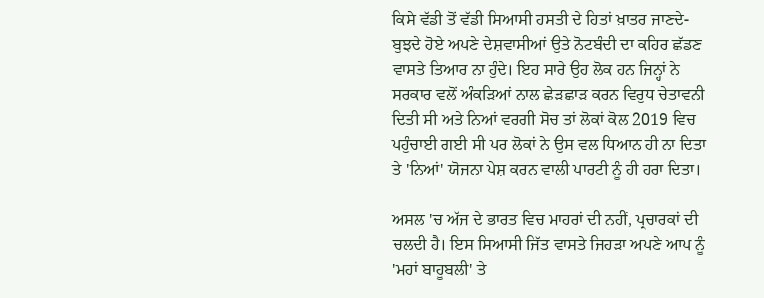ਕਿਸੇ ਵੱਡੀ ਤੋਂ ਵੱਡੀ ਸਿਆਸੀ ਹਸਤੀ ਦੇ ਹਿਤਾਂ ਖ਼ਾਤਰ ਜਾਣਦੇ-ਬੁਝਦੇ ਹੋਏ ਅਪਣੇ ਦੇਸ਼ਵਾਸੀਆਂ ਉਤੇ ਨੋਟਬੰਦੀ ਦਾ ਕਹਿਰ ਛੱਡਣ ਵਾਸਤੇ ਤਿਆਰ ਨਾ ਹੁੰਦੇ। ਇਹ ਸਾਰੇ ਉਹ ਲੋਕ ਹਨ ਜਿਨ੍ਹਾਂ ਨੇ ਸਰਕਾਰ ਵਲੋਂ ਅੰਕੜਿਆਂ ਨਾਲ ਛੇੜਛਾੜ ਕਰਨ ਵਿਰੁਧ ਚੇਤਾਵਨੀ ਦਿਤੀ ਸੀ ਅਤੇ ਨਿਆਂ ਵਰਗੀ ਸੋਚ ਤਾਂ ਲੋਕਾਂ ਕੋਲ 2019 ਵਿਚ ਪਹੁੰਚਾਈ ਗਈ ਸੀ ਪਰ ਲੋਕਾਂ ਨੇ ਉਸ ਵਲ ਧਿਆਨ ਹੀ ਨਾ ਦਿਤਾ ਤੇ 'ਨਿਆਂ' ਯੋਜਨਾ ਪੇਸ਼ ਕਰਨ ਵਾਲੀ ਪਾਰਟੀ ਨੂੰ ਹੀ ਹਰਾ ਦਿਤਾ।

ਅਸਲ 'ਚ ਅੱਜ ਦੇ ਭਾਰਤ ਵਿਚ ਮਾਹਰਾਂ ਦੀ ਨਹੀਂ, ਪ੍ਰਚਾਰਕਾਂ ਦੀ ਚਲਦੀ ਹੈ। ਇਸ ਸਿਆਸੀ ਜਿੱਤ ਵਾਸਤੇ ਜਿਹੜਾ ਅਪਣੇ ਆਪ ਨੂੰ 'ਮਹਾਂ ਬਾਹੂਬਲੀ' ਤੇ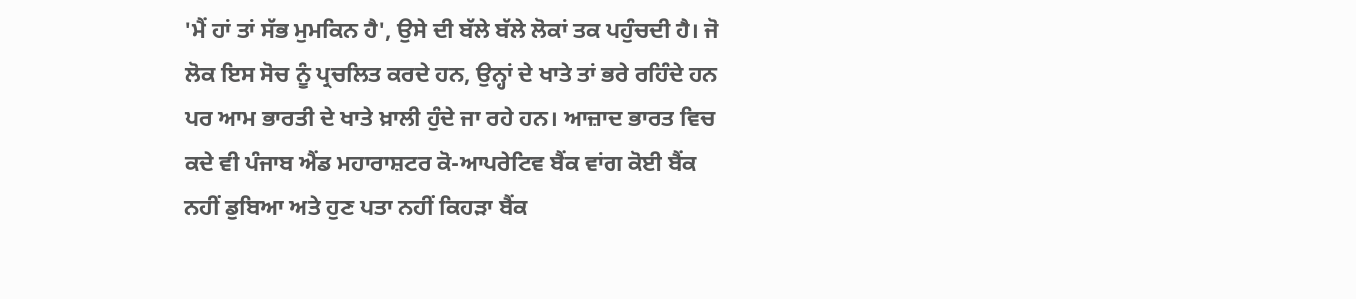'ਮੈਂ ਹਾਂ ਤਾਂ ਸੱਭ ਮੁਮਕਿਨ ਹੈ', ਉਸੇ ਦੀ ਬੱਲੇ ਬੱਲੇ ਲੋਕਾਂ ਤਕ ਪਹੁੰਚਦੀ ਹੈ। ਜੋ ਲੋਕ ਇਸ ਸੋਚ ਨੂੰ ਪ੍ਰਚਲਿਤ ਕਰਦੇ ਹਨ, ਉਨ੍ਹਾਂ ਦੇ ਖਾਤੇ ਤਾਂ ਭਰੇ ਰਹਿੰਦੇ ਹਨ ਪਰ ਆਮ ਭਾਰਤੀ ਦੇ ਖਾਤੇ ਖ਼ਾਲੀ ਹੁੰਦੇ ਜਾ ਰਹੇ ਹਨ। ਆਜ਼ਾਦ ਭਾਰਤ ਵਿਚ ਕਦੇ ਵੀ ਪੰਜਾਬ ਐਂਡ ਮਹਾਰਾਸ਼ਟਰ ਕੋ-ਆਪਰੇਟਿਵ ਬੈਂਕ ਵਾਂਗ ਕੋਈ ਬੈਂਕ ਨਹੀਂ ਡੁਬਿਆ ਅਤੇ ਹੁਣ ਪਤਾ ਨਹੀਂ ਕਿਹੜਾ ਬੈਂਕ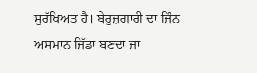ਸੁਰੱਖਿਅਤ ਹੈ। ਬੇਰੁਜ਼ਗਾਰੀ ਦਾ ਜਿੰਨ ਅਸਮਾਨ ਜਿੱਡਾ ਬਣਦਾ ਜਾ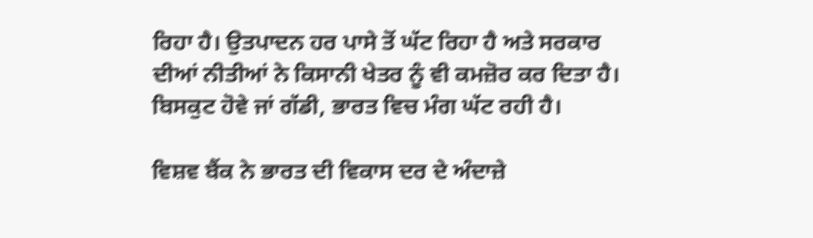ਰਿਹਾ ਹੈ। ਉਤਪਾਦਨ ਹਰ ਪਾਸੇ ਤੋਂ ਘੱਟ ਰਿਹਾ ਹੈ ਅਤੇ ਸਰਕਾਰ ਦੀਆਂ ਨੀਤੀਆਂ ਨੇ ਕਿਸਾਨੀ ਖੇਤਰ ਨੂੰ ਵੀ ਕਮਜ਼ੋਰ ਕਰ ਦਿਤਾ ਹੈ। ਬਿਸਕੁਟ ਹੋਵੇ ਜਾਂ ਗੱਡੀ, ਭਾਰਤ ਵਿਚ ਮੰਗ ਘੱਟ ਰਹੀ ਹੈ।

ਵਿਸ਼ਵ ਬੈਂਕ ਨੇ ਭਾਰਤ ਦੀ ਵਿਕਾਸ ਦਰ ਦੇ ਅੰਦਾਜ਼ੇ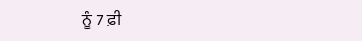ਨੂੰ 7 ਫ਼ੀ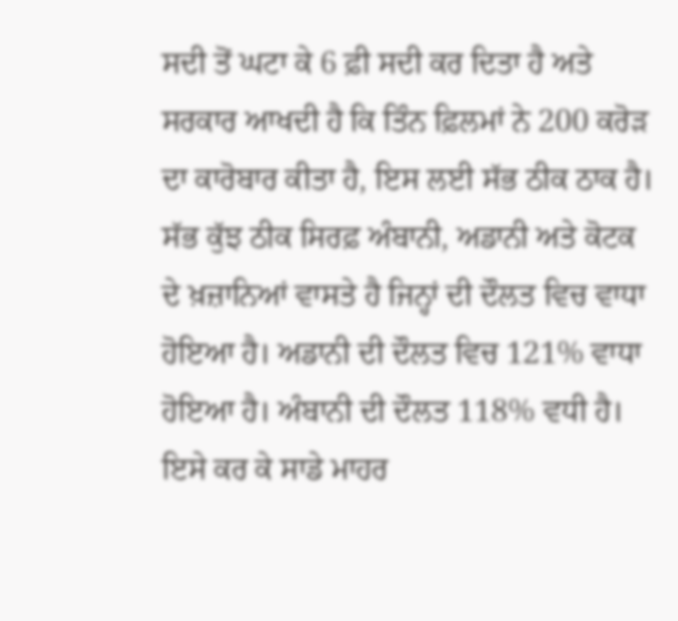ਸਦੀ ਤੋਂ ਘਟਾ ਕੇ 6 ਫ਼ੀ ਸਦੀ ਕਰ ਦਿਤਾ ਹੈ ਅਤੇ ਸਰਕਾਰ ਆਖਦੀ ਹੈ ਕਿ ਤਿੰਨ ਫ਼ਿਲਮਾਂ ਨੇ 200 ਕਰੋੜ ਦਾ ਕਾਰੋਬਾਰ ਕੀਤਾ ਹੈ, ਇਸ ਲਈ ਸੱਭ ਠੀਕ ਠਾਕ ਹੈ। ਸੱਭ ਕੁੱਝ ਠੀਕ ਸਿਰਫ਼ ਅੰਬਾਨੀ, ਅਡਾਨੀ ਅਤੇ ਕੋਟਕ ਦੇ ਖ਼ਜ਼ਾਨਿਆਂ ਵਾਸਤੇ ਹੈ ਜਿਨ੍ਹਾਂ ਦੀ ਦੌਲਤ ਵਿਚ ਵਾਧਾ ਹੋਇਆ ਹੈ। ਅਡਾਨੀ ਦੀ ਦੌਲਤ ਵਿਚ 121% ਵਾਧਾ ਹੋਇਆ ਹੈ। ਅੰਬਾਨੀ ਦੀ ਦੌਲਤ 118% ਵਧੀ ਹੈ। ਇਸੇ ਕਰ ਕੇ ਸਾਡੇ ਮਾਹਰ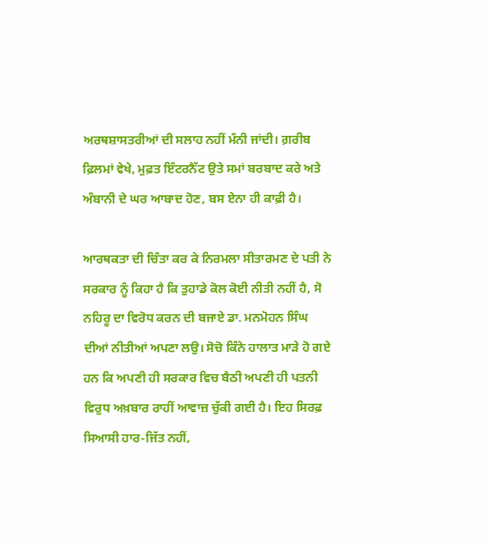ਅਰਥਸ਼ਾਸਤਰੀਆਂ ਦੀ ਸਲਾਹ ਨਹੀਂ ਮੰਨੀ ਜਾਂਦੀ। ਗ਼ਰੀਬ ਫ਼ਿਲਮਾਂ ਵੇਖੇ, ਮੁਫ਼ਤ ਇੰਟਰਨੈੱਟ ਉਤੇ ਸਮਾਂ ਬਰਬਾਦ ਕਰੇ ਅਤੇ ਅੰਬਾਨੀ ਦੇ ਘਰ ਆਬਾਦ ਹੋਣ, ਬਸ ਏਨਾ ਹੀ ਕਾਫ਼ੀ ਹੈ।

ਆਰਥਕਤਾ ਦੀ ਚਿੰਤਾ ਕਰ ਕੇ ਨਿਰਮਲਾ ਸੀਤਾਰਮਣ ਦੇ ਪਤੀ ਨੇ ਸਰਕਾਰ ਨੂੰ ਕਿਹਾ ਹੈ ਕਿ ਤੁਹਾਡੇ ਕੋਲ ਕੋਈ ਨੀਤੀ ਨਹੀਂ ਹੈ, ਸੋ ਨਹਿਰੂ ਦਾ ਵਿਰੋਧ ਕਰਨ ਦੀ ਬਜਾਏ ਡਾ. ਮਨਮੋਹਨ ਸਿੰਘ ਦੀਆਂ ਨੀਤੀਆਂ ਅਪਣਾ ਲਉ। ਸੋਚੋ ਕਿੰਨੇ ਹਾਲਾਤ ਮਾੜੇ ਹੋ ਗਏ ਹਨ ਕਿ ਅਪਣੀ ਹੀ ਸਰਕਾਰ ਵਿਚ ਬੈਠੀ ਅਪਣੀ ਹੀ ਪਤਨੀ ਵਿਰੁਧ ਅਖ਼ਬਾਰ ਰਾਹੀਂ ਆਵਾਜ਼ ਚੁੱਕੀ ਗਈ ਹੈ। ਇਹ ਸਿਰਫ਼ ਸਿਆਸੀ ਹਾਰ-ਜਿੱਤ ਨਹੀਂ,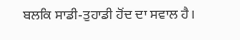ਬਲਕਿ ਸਾਡੀ-ਤੁਹਾਡੀ ਹੋਂਦ ਦਾ ਸਵਾਲ ਹੈ।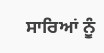ਸਾਰਿਆਂ ਨੂੰ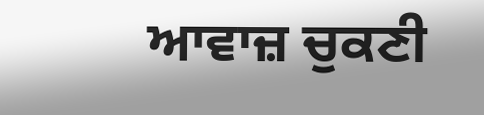ਆਵਾਜ਼ ਚੁਕਣੀ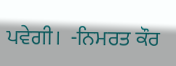ਪਵੇਗੀ।  -ਨਿਮਰਤ ਕੌਰ